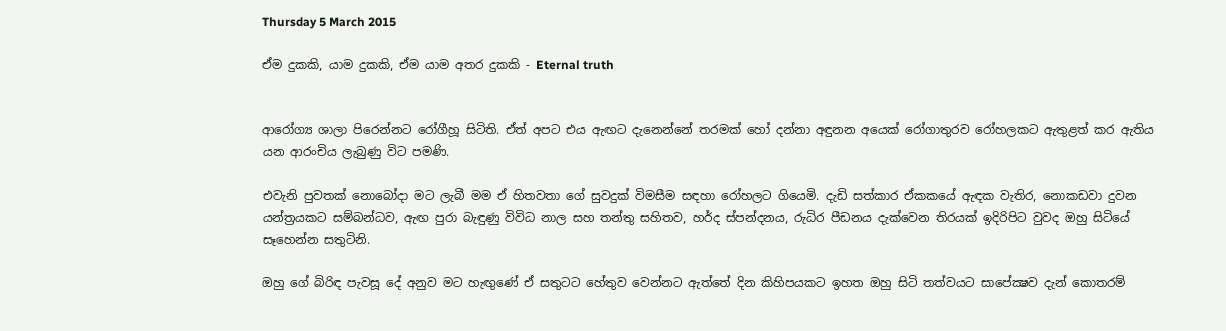Thursday 5 March 2015

ඒම දුකකි, යාම දුකකි, ඒම යාම අතර දුකකි - Eternal truth


ආරෝග්‍ය ශාලා පිරෙන්නට රෝගීහූ සිටිති. ඒත් අපට එය ඇඟට දැනෙන්නේ තරමක් හෝ දන්නා අඳුනන අයෙක් රෝගාතුරව රෝහලකට ඇතුළත් කර ඇතිය යන ආරංචිය ලැබුණු විට පමණි.

එවැනි පුවතක් නොබෝදා මට ලැබී මම ඒ හිතවතා ගේ සුවදුක් විමසීම සඳහා රෝහලට ගියෙමි. දැඩි සත්කාර ඒකකයේ ඇඳක වැතිර, නොකඩවා දුවන යන්ත්‍රයකට සම්බන්ධව, ඇඟ පුරා බැඳුණු විවිධ නාල සහ තන්තු සහිතව, හර්ද ස්පන්දනය, රුධිර පීඩනය දැක්වෙන තිරයක් ඉදිරිපිට වුවද ඔහු සිටියේ සෑහෙන්න සතුටිනි.

ඔහු ගේ බිරිඳ පැවසූ දේ අනුව මට හැඟුණේ ඒ සතුටට හේතුව වෙන්නට ඇත්තේ දින කිහිපයකට ඉහත ඔහු සිටි තත්වයට සාපේක්‍ෂව දැන් කොතරම්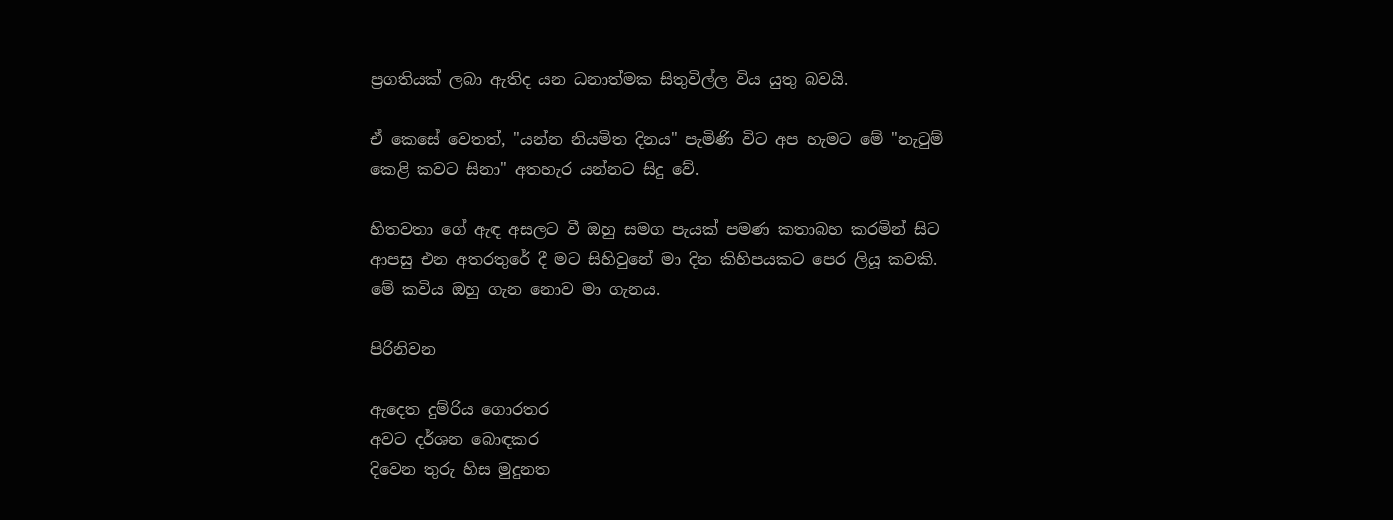ප්‍රගතියක් ලබා ඇතිද යන ධනාත්මක සිතුවිල්ල විය යුතු බවයි.

ඒ කෙසේ වෙතත්, "යන්න නියමිත දිනය" පැමිණි විට අප හැමට මේ "නැටුම් කෙළි කවට සිනා" අතහැර යන්නට සිදු වේ.

හිතවතා ගේ ඇඳ අසලට වී ඔහු සමග පැයක් පමණ කතාබහ කරමින් සිට ආපසු එන අතරතුරේ දී මට සිහිවුනේ මා දින කිහිපයකට පෙර ලියූ කවකි. මේ කවිය ඔහු ගැන නොව මා ගැනය.

පිරිනිවන

ඇදෙත දුම්රිය ගොරතර
අවට දර්ශන බොඳකර
දිවෙන තුරු හිස මුදුනත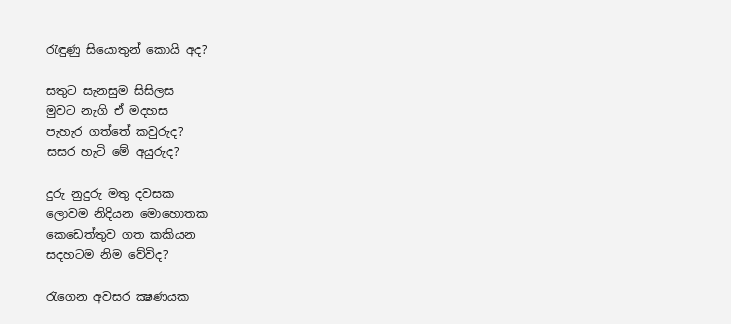රැඳුණු සියොතුන් කොයි අද?

සතුට සැනසුම සිසිලස
මුවට නැගි ඒ මදහස
පැහැර ගත්තේ කවුරුද?
සසර හැටි මේ අයුරුද?

දුරු නුදුරු මතු දවසක
ලොවම නිදියන මොහොතක
කෙඩෙත්තුව ගත කකියන
සදහටම නිම වේවිද?

රැගෙන අවසර ක්‍ෂණයක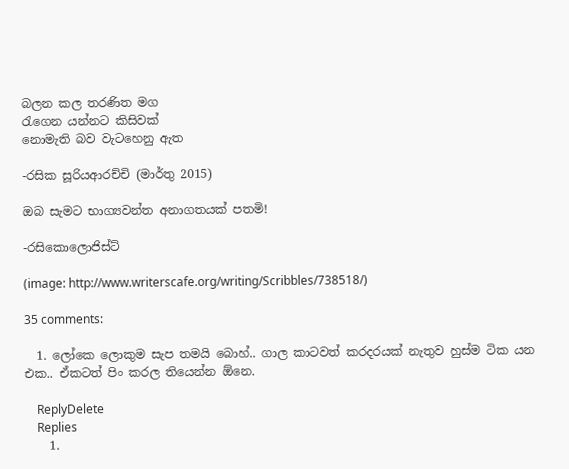බලන කල තරණිත මග
රැගෙන යන්නට කිසිවක්
නොමැති බව වැටහෙනු ඇත

-රසික සූරියආරච්චි (මාර්තු 2015)

ඔබ සැමට භාග්‍යවන්ත අනාගතයක් පතමි!

-රසිකොලොජිස්ට්

(image: http://www.writerscafe.org/writing/Scribbles/738518/)

35 comments:

  1. ලෝකෙ ලොකුම සැප තමයි බොහ්.. ගාල කාටවත් කරදරයක් නැතුව හුස්ම ටික යන එක.. ඒකටත් පිං කරල තියෙන්න ඕනෙ.

    ReplyDelete
    Replies
    1.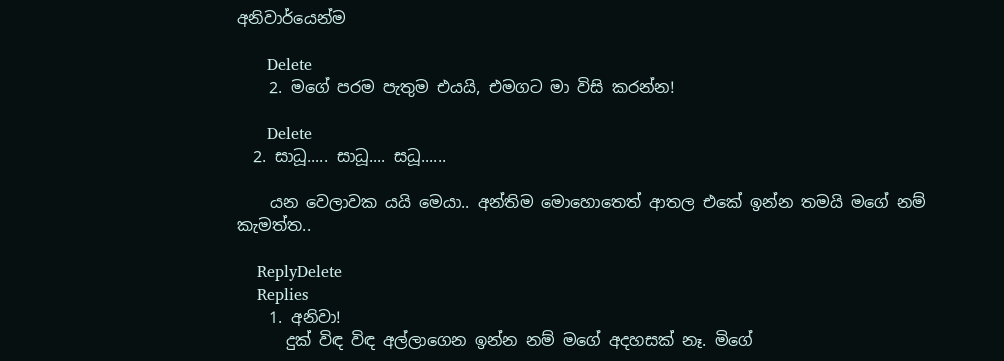අනිවාර්යෙන්ම

      Delete
    2. මගේ පරම පැතුම එයයි, එමගට මා විසි කරන්න!

      Delete
  2. සාධූ..... සාධූ.... සධූ......

    යන වෙලාවක යයි මෙයා.. අන්තිම මොහොතෙත් ආතල එකේ ඉන්න තමයි මගේ නම් කැමත්ත..

    ReplyDelete
    Replies
    1. අනිවා!
      දුක් විඳ විඳ අල්ලාගෙන ඉන්න නම් මගේ අදහසක් නෑ. මිගේ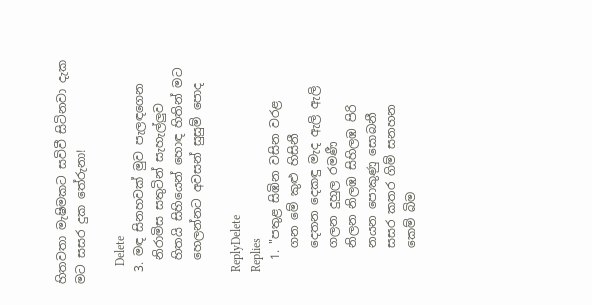හිතවතා මැෂිමකට සවිවී සිටිනවා දැක මට සසර දුක තේරුනා!

      Delete
  3. මඳ සිනහවක් මුව පැලඳගෙන
    නිරාමිස සතුටින් සැහැල්ලුව
    හිතයි සිහියෙන් හොඳ හිතින් මට
    හෙලන්නට අවසන් සුසුම් පොද

    ReplyDelete
    Replies
    1. "පතුළ සිඹින වසින වරළ
      ගන මේ කුළු හිසිනී
      දෙතන දෙකඳු මැද ඇලි ඇලි
      ගලන දුහුල රමණී
      නිලන නිලඹ සිහිලඹ පිරි
      නයන පොකුණු සොබනී
      සසර කතර ගිම් සනහන
      කෙම් බිම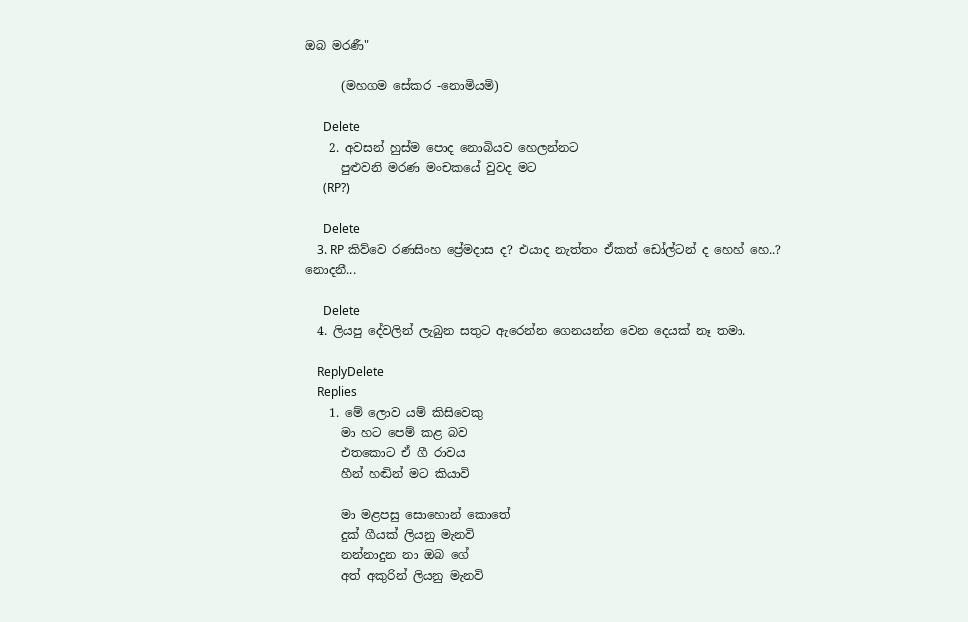ඔබ මරණී"

      (මහගම සේකර -නොමියමි)

      Delete
    2. අවසන් හුස්ම පොද නොබියව හෙලන්නට
      පුළුවනි මරණ මංචකයේ වුවද මට
      (RP?)

      Delete
    3. RP කිව්වෙ රණසිංහ ප්‍රේමදාස ද? එයාද නැත්තං ඒකත් ඩෝල්ටන් ද හෙහ් හෙ..? නොදනී...

      Delete
  4. ලියපු දේවලින් ලැබුන සතුට ඇරෙන්න ගෙනයන්න වෙන දෙයක් නෑ තමා.

    ReplyDelete
    Replies
    1. මේ ලොව යම් කිසිවෙකු
      මා හට පෙම් කළ බව
      එතකොට ඒ ගී රාවය
      හීන් හඬින් මට කියාවි

      මා මළපසු සොහොන් කොතේ
      දුක් ගීයක් ලියනු මැනවි
      නන්නාදුන නා ඔබ ගේ
      අත් අකුරින් ලියනු මැනවි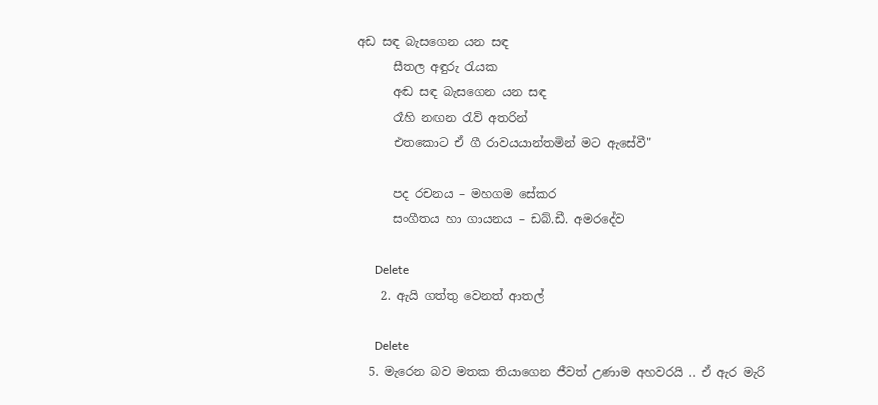අඩ සඳ බැසගෙන යන සඳ
      සීතල අඳුරු රැයක
      අඬ සඳ බැසගෙන යන සඳ
      රෑහි නඟන රැව් අතරින්
      එතකොට ඒ ගී රාවයයාන්තමින් මට ඇසේවී"

      පද රචනය – මහගම සේකර
      සංගීතය හා ගායනය – ඩබ්.ඩී. අමරදේව

      Delete
    2. ඇයි ගත්තු වෙනත් ආතල්

      Delete
  5. මැරෙන බව මතක තියාගෙන ජීවත් උණාම අහවරයි .. ඒ ඇර මැරි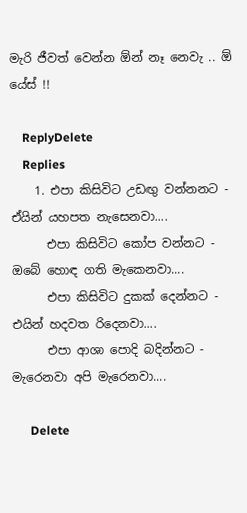මැරි ජීවත් වෙන්න ඕන් නෑ නෙවැ .. ඕ යේස් !!

    ReplyDelete
    Replies
    1. එපා කිසිවිට උඩඟු වන්නනට - ඒයින් යහපත නැසෙනවා....
      එපා කිසිවිට කෝප වන්නට - ඔබේ හොඳ ගති මැකෙනවා....
      එපා කිසිවිට දුකක් දෙන්නට - එයින් හදවත රිදෙනවා....
      එපා ආශා පොදි බදින්නට - මැරෙනවා අපි මැරෙනවා....

      Delete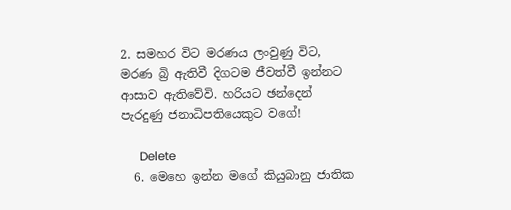2. සමහර විට මරණය ලංවුණු විට, මරණ බ්‍රි ඇතිවී දිගටම ජීවත්වී ඉන්නට ආසාව ඇතිවේවි. හරියට ඡන්දෙන් පැරදුණු ජනාධිපතියෙකුට වගේ!

      Delete
  6. මෙහෙ ඉන්න මගේ කියුබානු ජාතික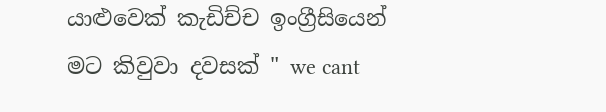යාළුවෙක් කැඩිච්ච ඉංග්‍රීසියෙන් මට කිවුවා දවසක් " we cant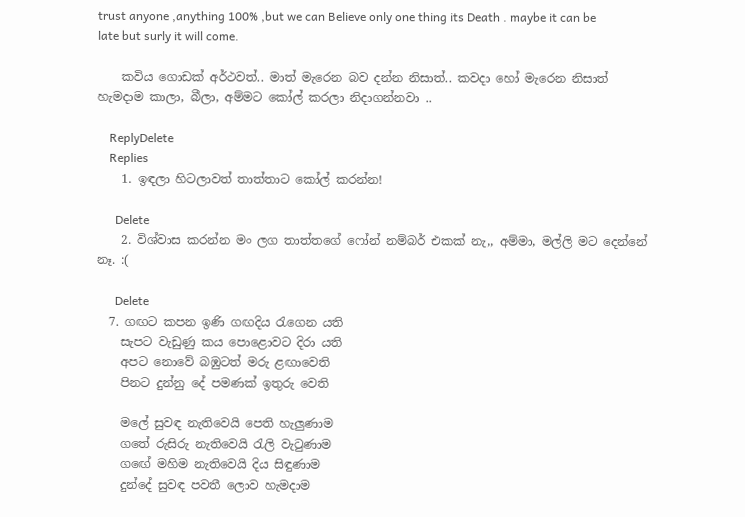trust anyone ,anything 100% ,but we can Believe only one thing its Death . maybe it can be late but surly it will come.

    කවිය ගොඩක් අර්ථවත්.. මාත් මැරෙන බව දන්න නිසාත්.. කවදා හෝ මැරෙන නිසාත් හැමදාම කාලා, බීලා, අම්මට කෝල් කරලා නිදාගන්නවා ..

    ReplyDelete
    Replies
    1. ඉඳලා හිටලාවත් තාත්තාට කෝල් කරන්න!

      Delete
    2. විශ්වාස කරන්න මං ලග තාත්තගේ ෆෝන් නම්බර් එකක් නැ,, අම්මා, මල්ලි මට දෙන්නේ නෑ. :(

      Delete
  7. ගඟට කපන ඉණි ගඟදිය රැගෙන යති
    සැපට වැඩුණු කය පොළොවට දිරා යති
    අපට නොවේ බඹුටත් මරු ළඟාවෙති
    පිනට දුන්නු දේ පමණක් ඉතුරු වෙති

    මලේ සුවඳ නැතිවෙයි පෙති හැලුණාම
    ගතේ රුසිරු නැතිවෙයි රැලි වැටුණාම
    ගඟේ මහිම නැතිවෙයි දිය සිඳුණාම
    දුන්දේ සුවඳ පවතී ලොව හැමදාම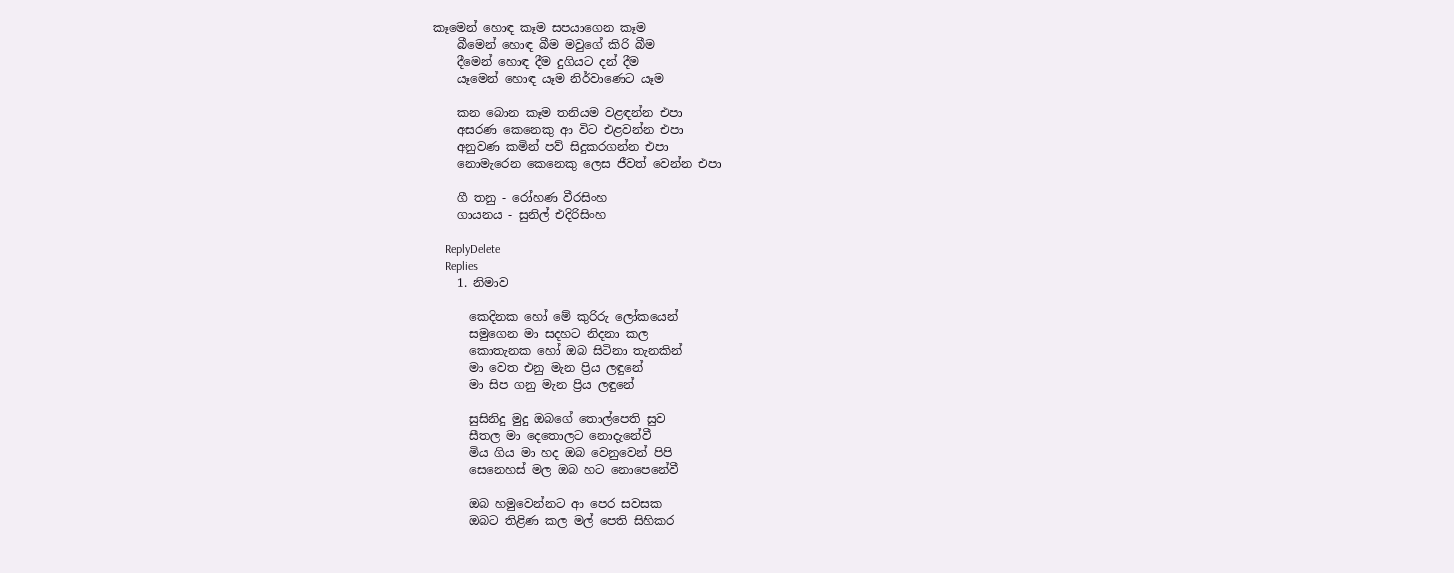කෑමෙන් හොඳ කෑම සපයාගෙන කෑම
    බීමෙන් හොඳ බීම මවුගේ කිරි බීම
    දීමෙන් හොඳ දීම දුගියට දන් දීම
    යෑමෙන් හොඳ යෑම නිර්වාණෙට යෑම

    කන බොන කෑම තනියම වළඳන්න එපා
    අසරණ කෙනෙකු ආ විට එළවන්න එපා
    අනුවණ කමින් පව් සිදුකරගන්න එපා
    නොමැරෙන කෙනෙකු ලෙස ජීවත් වෙන්න එපා

    ගී තනු - රෝහණ වීරසිංහ
    ගායනය - සුනිල් එදිරිසිංහ

    ReplyDelete
    Replies
    1. නිමාව

      කෙදිනක හෝ මේ කුරිරු ලෝකයෙන්
      සමුගෙන මා සදහට නිදනා කල
      කොතැනක හෝ ඔබ සිටිනා තැනකින්
      මා වෙත එනු මැන ප්‍රිය ලඳුනේ
      මා සිප ගනු මැන ප්‍රිය ලඳුනේ

      සුසිනිදු මුදු ඔබගේ තොල්පෙති සුව
      සීතල මා දෙතොලට නොදැනේවී
      මිය ගිය මා හද ඔබ වෙනුවෙන් පිපි
      සෙනෙහස් මල ඔබ හට නොපෙනේවී

      ඔබ හමුවෙන්නට ආ පෙර සවසක
      ඔබට තිළිණ කල මල් පෙති සිහිකර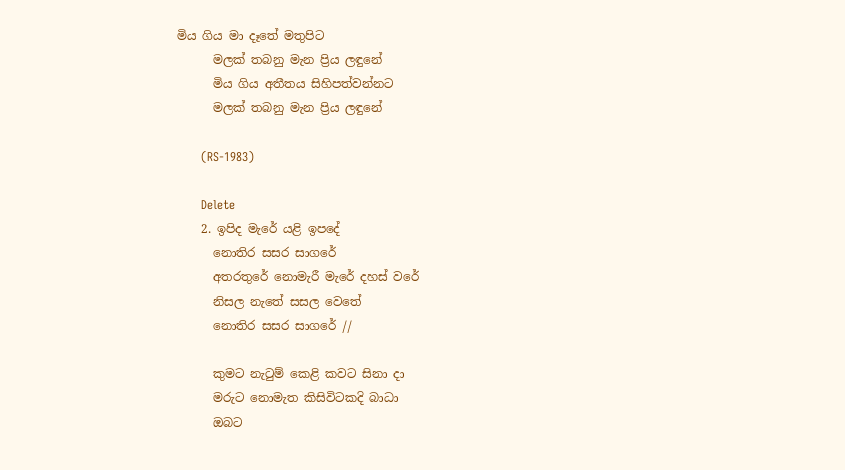මිය ගිය මා දෑතේ මතුපිට
      මලක් තබනු මැන ප්‍රිය ලඳුනේ
      මිය ගිය අතීතය සිහිපත්වන්නට
      මලක් තබනු මැන ප්‍රිය ලඳුනේ

      (RS-1983)

      Delete
    2. ඉපිද මැරේ යළි ඉපදේ
      නොතිර සසර සාගරේ
      අතරතුරේ නොමැරී මැරේ දහස්‌ වරේ
      නිසල නැතේ සසල වෙතේ
      නොතිර සසර සාගරේ //

      කුමට නැටුම් කෙළි කවට සිනා දා
      මරුට නොමැත කිසිවිටකදි බාධා
      ඔබට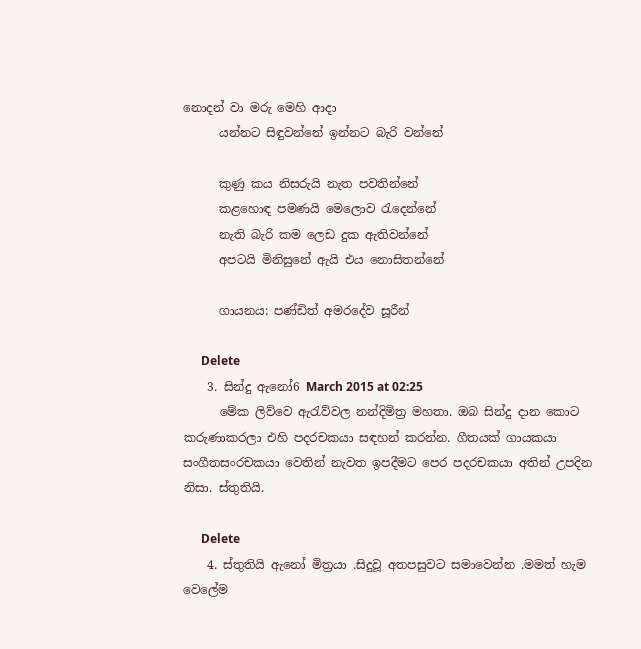නොදන් වා මරු මෙහි ආදා
      යන්නට සිඳුවන්නේ ඉන්නට බැරි වන්නේ

      කුණු කය නිසරුයි නැත පවතින්නේ
      කළහොඳ පමණයි මෙලොව රැදෙන්නේ
      නැති බැරි කම ලෙඩ දුක ඇතිවන්නේ
      අපටයි මිනිසුනේ ඇයි එය නොසිතන්නේ

      ගායනය: පණ්ඩිත් අමරදේව සූරීන්

      Delete
    3. සින්දු ඇනෝ6 March 2015 at 02:25
      මේක ලිව්වෙ ඇරැව්වල නන්දිමිත්‍ර මහතා. ඔබ සින්දු දාන කොට කරුණාකරලා එහි පදරචකයා සඳහන් කරන්න. ගීතයක් ගායකයා සංගීතසංරචකයා වෙතින් නැවත ඉපදීමට පෙර පදරචකයා අතින් උපදින නිසා. ස්තුතියි.

      Delete
    4. ස්තුතියි ඇනෝ මිත්‍රයා .සිදුවූ අතපසුවට සමාවෙන්න .මමත් හැම වෙලේම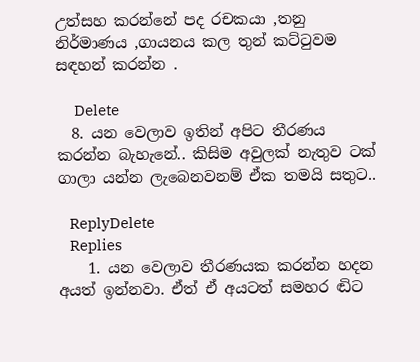උත්සහ කරන්නේ පද රචකයා ,තනු නිර්මාණය ,ගායනය කල තුන් කට්ටුවම සඳහන් කරන්න .

      Delete
  8. යන වෙලාව ඉතින් අපිට තීරණය කරන්න බැහැනේ.. කිසිම අවුලක් නැතුව ටක් ගාලා යන්න ලැබෙනවනම් ඒක තමයි සතුට..

    ReplyDelete
    Replies
    1. යන වෙලාව තීරණයක කරන්න හදන අයත් ඉන්නවා. ඒත් ඒ අයටත් සමහර ඬිට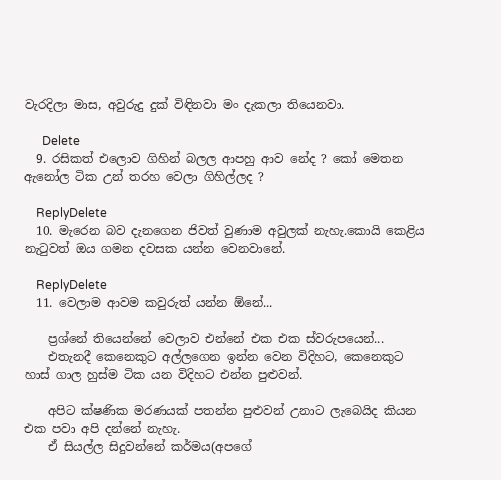වැරදිලා මාස, අවුරුදු දුක් විඳිනවා මං දැකලා තියෙනවා.

      Delete
  9. රසිකත් එලොව ගිහින් බලල ආපහු ආව නේද ? කෝ මෙතන ඇනෝල ටික උන් තරහ වෙලා ගිහිල්ලද ?

    ReplyDelete
  10. මැරෙන බව දැනගෙන ජිවත් වුණාම අවුලක් නැහැ.කොයි කෙළිය නැටුවත් ඔය ගමන දවසක යන්න වෙනවානේ.

    ReplyDelete
  11. වෙලාම ආවම කවුරුත් යන්න ඕනේ...

    ප්‍රශ්නේ තියෙන්නේ වෙලාව එන්නේ එක එක ස්වරුපයෙන්...
    එතැනදී කෙනෙකුට අල්ලගෙන ඉන්න වෙන විදිහට, කෙනෙකුට හාස් ගාල හුස්ම ටික යන විදිහට එන්න පුළුවන්.

    අපිට ක්ෂණික මරණයක් පතන්න පුළුවන් උනාට ලැබෙයිද කියන එක පවා අපි දන්නේ නැහැ.
    ඒ සියල්ල සිදුවන්නේ කර්මය(අපගේ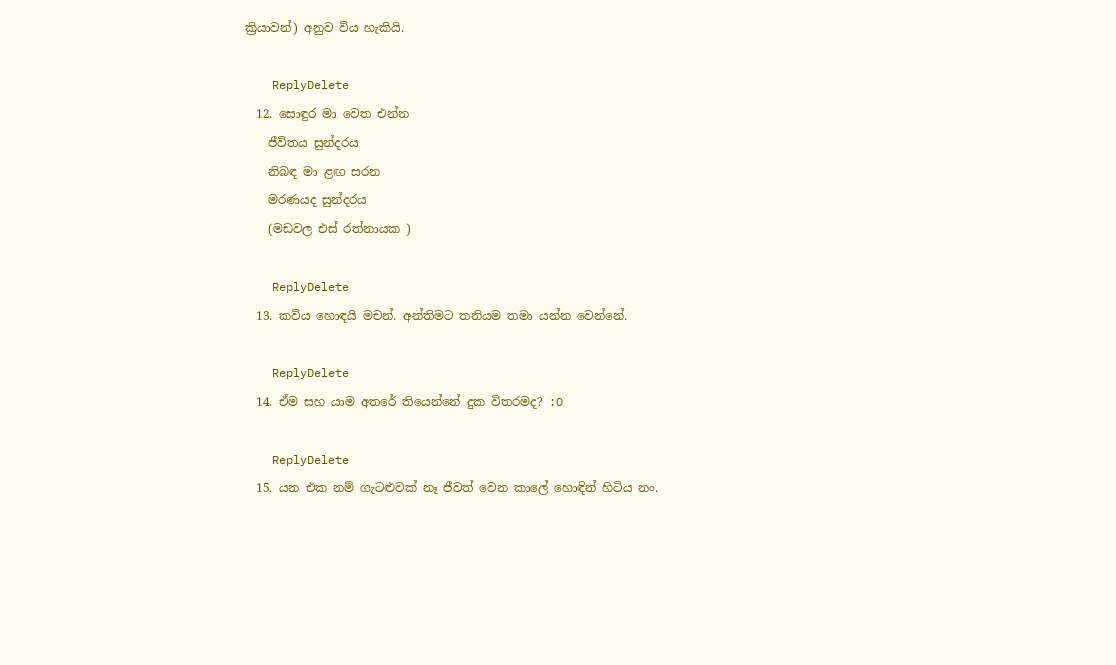ක්‍රියාවන්) අනුව විය හැකියි.

    ReplyDelete
  12. සොඳුර මා වෙත එන්න
    ජීවිතය සුන්දරය
    නිබඳ මා ළඟ සරන
    මරණයද සුන්දරය
    (මඩවල එස් රත්නායක )

    ReplyDelete
  13. කවිය හොඳයි මචන්. අන්තිමට තනියම තමා යන්න වෙන්නේ.

    ReplyDelete
  14. ඒම සහ යාම අතරේ තියෙන්නේ දුක විතරමද? :O

    ReplyDelete
  15. යන එක නම් ගැටළුවක් නෑ ජීවත් වෙන කාලේ හොඳින් හිටිය නං.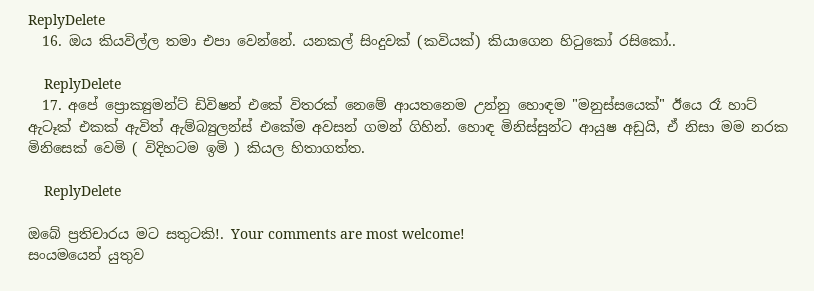ReplyDelete
  16. ඔය කියවිල්ල තමා එපා වෙන්නේ. යනකල් සිංදුවක් (කවියක්) කියාගෙන හිටුකෝ රසිකෝ..

    ReplyDelete
  17. අපේ ප්‍රොක්‍යුමන්ට් ඩිවිෂන් එකේ විතරක් නෙමේ ආයතනෙම උන්නු හොඳම "මනුස්සයෙක්" ඊයෙ රෑ හාට් ඇටෑක් එකක් ඇවිත් ඇම්බ්‍යුලන්ස් එකේම අවසන් ගමන් ගිහින්. හොඳ මිනිස්සුන්ට ආයුෂ අඩුයි, ඒ නිසා මම නරක මිනිසෙක් වෙමි ( විදිහටම ඉමි ) කියල හිතාගත්ත.

    ReplyDelete

ඔබේ ප්‍රතිචාරය මට සතුටකි!. Your comments are most welcome!
සංයමයෙන් යුතුව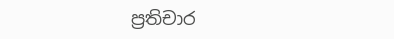ප්‍රතිචාර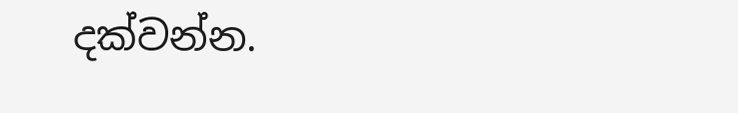දක්වන්න.